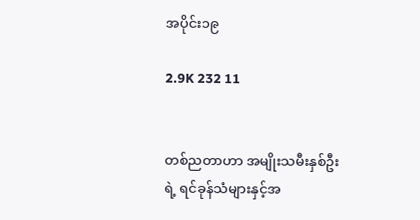အပိုင်း၁၉

2.9K 232 11


တစ်ညတာဟာ အမျိုးသမီးနှစ်ဦးရဲ့ ရင်ခုန်သံများနှင့်အ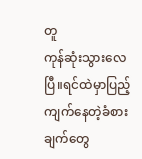တူ
ကုန်ဆုံးသွားလေပြီ။ရင်ထဲမှာပြည့်ကျက်နေတဲ့ခံစားချက်တွေ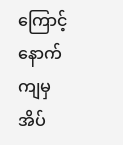ကြောင့် နောက်ကျမှအိပ်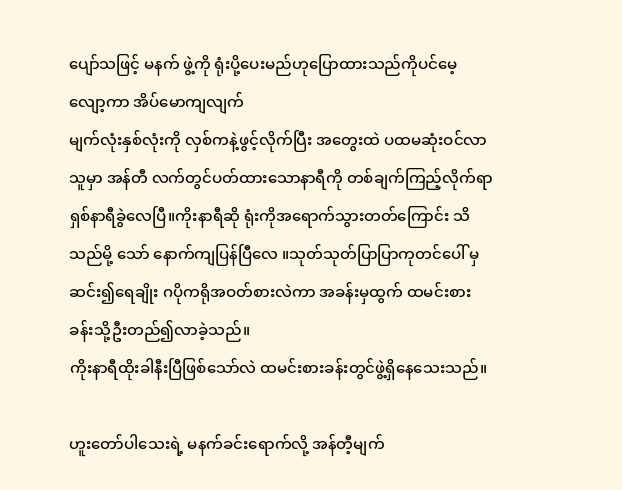ပျော်သဖြင့် မနက် ဖွဲ့ကို ရုံးပို့ပေးမည်ဟုပြောထားသည်ကိုပင်မေ့လျော့ကာ အိပ်မောကျလျက်
မျက်လုံးနှစ်လုံးကို လှစ်ကနဲ့ဖွင့်လိုက်ပြီး အတွေးထဲ ပထမဆုံးဝင်လာသူမှာ အန်တီ လက်တွင်ပတ်ထားသောနာရီကို တစ်ချက်ကြည့်လိုက်ရာ ရှစ်နာရီခွဲလေပြီ။ကိုးနာရီဆို ရုံးကိုအရောက်သွားတတ်ကြောင်း သိသည်မို့ သော် နောက်ကျပြန်ပြီလေ ။သုတ်သုတ်ပြာပြာကုတင်ပေါ် မှဆင်း၍ရေချိုး ဂပိုကရိုအဝတ်စားလဲကာ အခန်းမှထွက် ထမင်းစားခန်းသို့ဦးတည်၍လာခဲ့သည်။
ကိုးနာရီထိုးခါနီးပြီဖြစ်သော်လဲ ထမင်းစားခန်းတွင်ဖွဲ့ရှိနေသေးသည်။

ဟူးတော်ပါသေးရဲ့ မနက်ခင်းရောက်လို့ အန်တီ့မျက်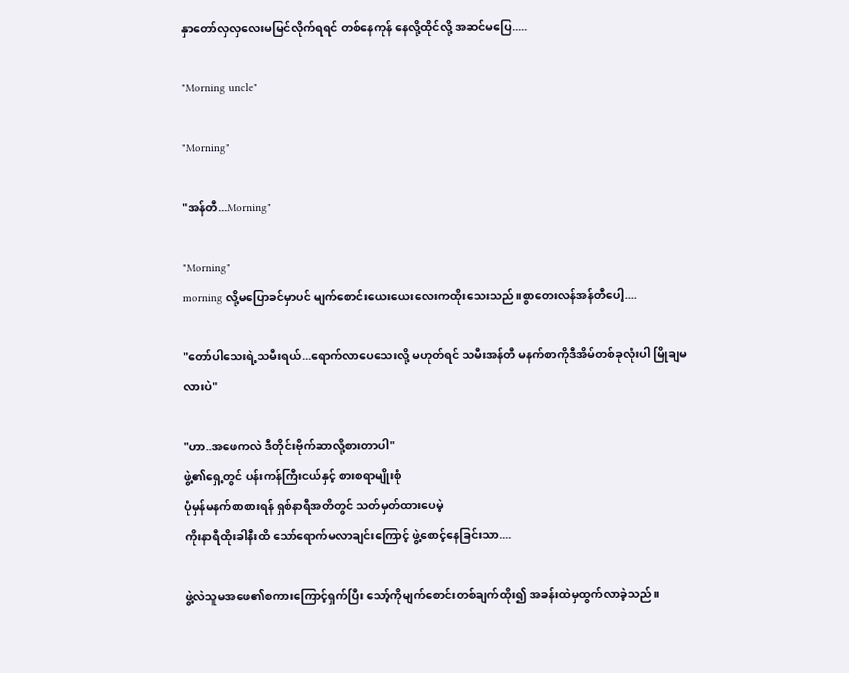နှာတော်လှလှလေးမမြင်လိုက်ရရင် တစ်နေကုန် နေလို့ထိုင်လို့ အဆင်မပြေ.....

"Morning uncle"

"Morning"

"အန်တီ...Morning"

"Morning"
morning လို့မပြောခင်မှာပင် မျက်စောင်းယေးယေးလေးကထိုးသေးသည်။စွာတေးလန်အန်တီပေါ့....

"တော်ပါသေးရဲ့သမီးရယ်...ရောက်လာပေသေးလို့ မဟုတ်ရင် သမီးအန်တီ မနက်စာကိုဒီအိမ်တစ်ခုလုံးပါ မြိုချမလားပဲ"

"ဟာ..အဖေကလဲ ဒီတိုင်းဗိုက်ဆာလို့စားတာပါ"
ဖွဲ့၏ရှေ့တွင် ပန်းကန်ကြီးငယ်နှင့် စားစရာမျိုးစုံ
ပုံမှန်မနက်စာစားရန် ရှစ်နာရီအတိတွင် သတ်မှတ်ထားပေမဲ့
ကိုးနာရီထိုးခါနီးထိ သော်ရောက်မလာချင်းကြောင့် ဖွဲ့စောင့်နေခြင်းသာ....

ဖွဲ့လဲသူမအဖေ၏စကားကြောင့်ရှက်ပြီး သော့်ကိုမျက်စောင်းတစ်ချက်ထိုး၍ အခန်းထဲမှထွက်လာခဲ့သည်။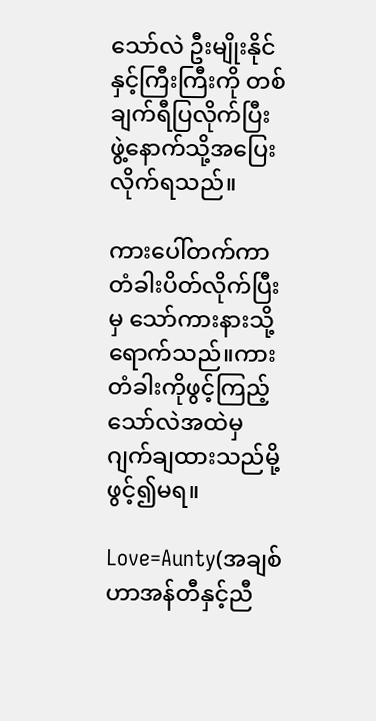သော်လဲ ဦးမျိုးနိုင်နှင့်ကြီးကြီးကို တစ်ချက်ရီပြလိုက်ပြီး
ဖွဲ့နောက်သို့အပြေးလိုက်ရသည်။

ကားပေါ်တက်ကာတံခါးပိတ်လိုက်ပြီးမှ သော်ကားနားသို့ရောက်သည်။ကားတံခါးကိုဖွင့်ကြည့်သော်လဲအထဲမှ ဂျက်ချထားသည်မို့ဖွင့်၍မရ။

Love=Aunty(အချစ်ဟာအန်တီနှင့်ညီ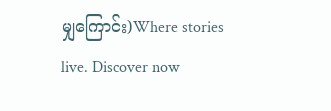မျှကြောင်း)Where stories live. Discover now